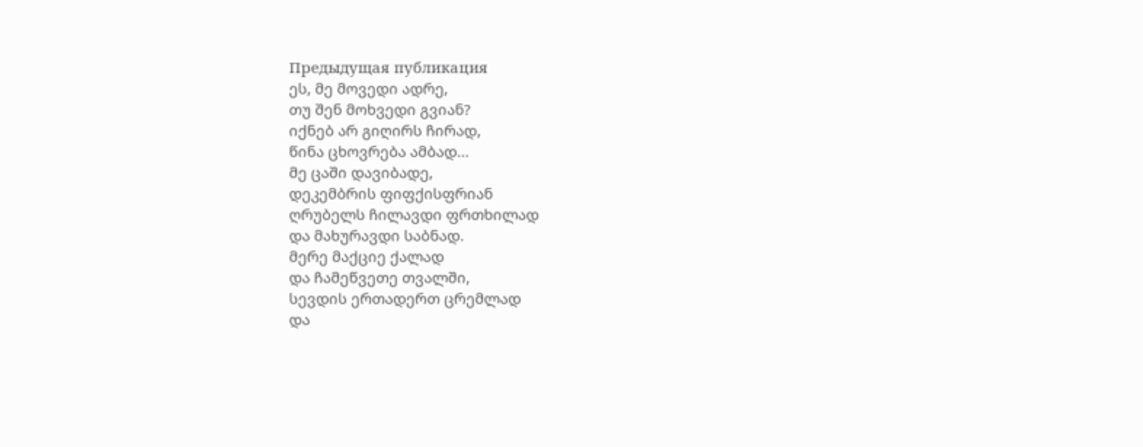Предыдущая публикация
ეს, მე მოვედი ადრე,
თუ შენ მოხვედი გვიან?
იქნებ არ გიღირს ჩირად,
წინა ცხოვრება ამბად...
მე ცაში დავიბადე,
დეკემბრის ფიფქისფრიან
ღრუბელს ჩილავდი ფრთხილად
და მახურავდი საბნად.
მერე მაქციე ქალად
და ჩამეწვეთე თვალში,
სევდის ერთადერთ ცრემლად
და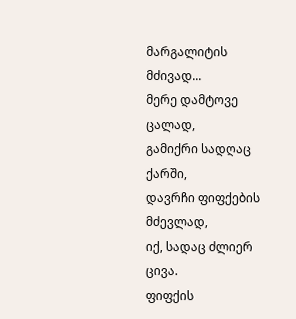მარგალიტის მძივად...
მერე დამტოვე ცალად,
გამიქრი სადღაც ქარში,
დავრჩი ფიფქების მძევლად,
იქ, სადაც ძლიერ ცივა.
ფიფქის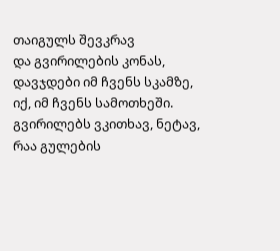თაიგულს შევკრავ
და გვირილების კონას,
დავჯდები იმ ჩვენს სკამზე,
იქ, იმ ჩვენს სამოთხეში.
გვირილებს ვკითხავ, ნეტავ,
რაა გულების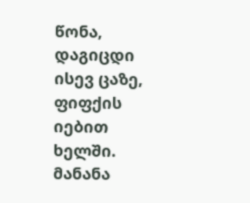წონა,
დაგიცდი ისევ ცაზე,
ფიფქის იებით ხელში.
მანანა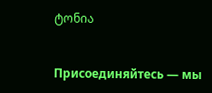ტონია


Присоединяйтесь — мы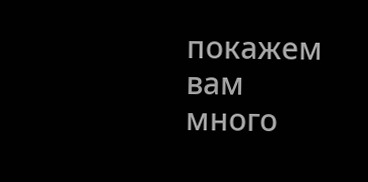покажем вам много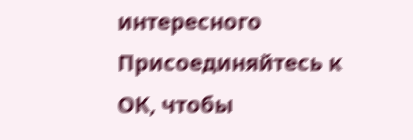интересного
Присоединяйтесь к ОК, чтобы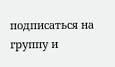подписаться на группу и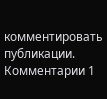комментировать публикации.
Комментарии 1